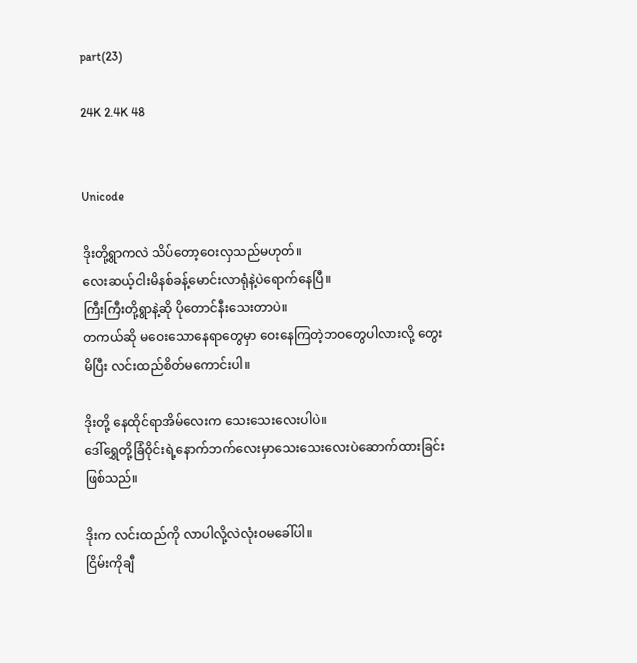part(23)

24K 2.4K 48


Unicode

ဒိုးတို့ရွာကလဲ သိပ်တော့ဝေးလှသည်မဟုတ်။
လေးဆယ့်ငါးမိနစ်ခန့်မောင်းလာရုံနဲ့ပဲရောက်နေပြီ။
ကြီးကြီးတို့ရွာနဲ့ဆို ပိုတောင်နီးသေးတာပဲ။
တကယ်ဆို မဝေးသောနေရာတွေမှာ ဝေးနေကြတဲ့ဘဝတွေပါလားလို့ တွေးမိပြီး လင်းထည်စိတ်မကောင်းပါ။

ဒိုးတို့ နေထိုင်ရာအိမ်လေးက သေးသေးလေးပါပဲ။
ဒေါ်ရွှေတို့ခြံဝိုင်းရဲ့နောက်ဘက်လေးမှာသေးသေးလေးပဲဆောက်ထားခြင်းဖြစ်သည်။

ဒိုးက လင်းထည်ကို လာပါလို့လဲလုံးဝမခေါ်ပါ။
ငြိမ်းကိုချီ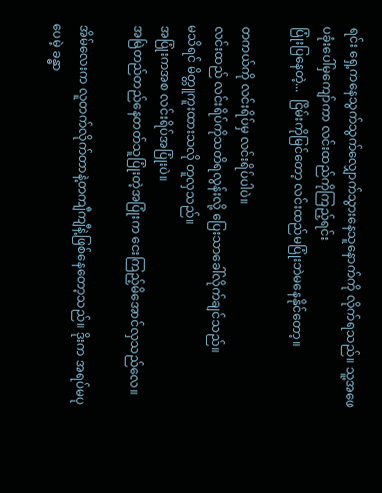ရင်း ရှေ့ကနေသွက်သွက်လျှောက်သွားနေသူနောက်ကို လိုက်ရသည်။ သူ့အဖေပခုံးပေါ်မှကျော်ကာ လင်းထည်ကိုကြည့်ရင်း
ပြုံးပြနေတဲ့...  ငြိမ်းကိုမြင်တော့ လင်းထည်မပြုံးဘဲမနေနိုင်တော့။

တကယ်ကို လင်းရိပ်မှ လင်းရိပ်ပါပဲ။
လင်းထည် လင်းရိပ်ကိုသတိရလွန်းလို့ ပြေးသာခေါ်လိုက်ချင်သည်။
မသိရင် မိတ္တူကူးထားသလို တူလှသည်။
အပြုံးကအစ လင်းရိပ်အပြုံးပဲ။
အမြဲတည်တည်နေတတ်သူပြုံးတဲ့အပြုံးက ငေးကြည့်မိအောင်လှသည်လေ။

အိမ်လေးက လူတက်လိုက်တာနဲ့တကျီကျီနဲ့ဖြစ်နေတော့သည်။ ဒိုးက အရပ်မပုပေမဲ့ ခန္ဓာ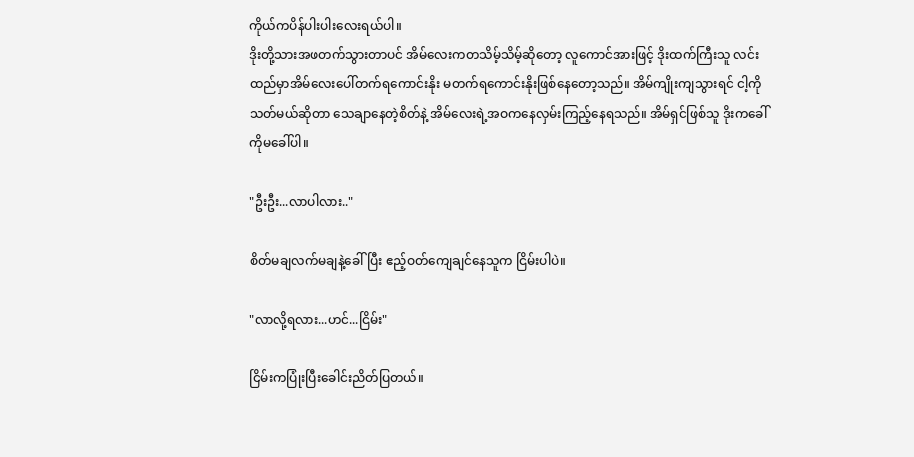ကိုယ်ကပိန်ပါးပါးလေးရယ်ပါ။
ဒိုးတို့သားအဖတက်သွားတာပင် အိမ်လေးကတသိမ့်သိမ့်ဆိုတော့ လူကောင်အားဖြင့် ဒိုးထက်ကြီးသူ လင်းထည်မှာအိမ်လေးပေါ်တက်ရကောင်းနိုး မတက်ရကောင်းနိုးဖြစ်နေတော့သည်။ အိမ်ကျိုးကျသွားရင် ငါ့ကိုသတ်မယ်ဆိုတာ သေချာနေတဲ့စိတ်နဲ့ အိမ်လေးရဲ့အဝကနေလှမ်းကြည့်နေရသည်။ အိမ်ရှင်ဖြစ်သူ ဒိုးကခေါ်ကိုမခေါ်ပါ။

"ဦးဦး...လာပါလား.."

စိတ်မချလက်မချနဲ့ခေါ်ပြီး ဧည့်ဝတ်ကျေချင်နေသူက ငြိမ်းပါပဲ။

"လာလို့ရလား...ဟင်...ငြိမ်း"

ငြိမ်းကပြုံးပြီးခေါင်းညိတ်ပြတယ်။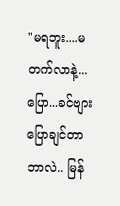"မရဘူး....မတက်လာနဲ့...ပြော...ခင်ဗျားပြောချင်တာဘာလဲ.. မြန်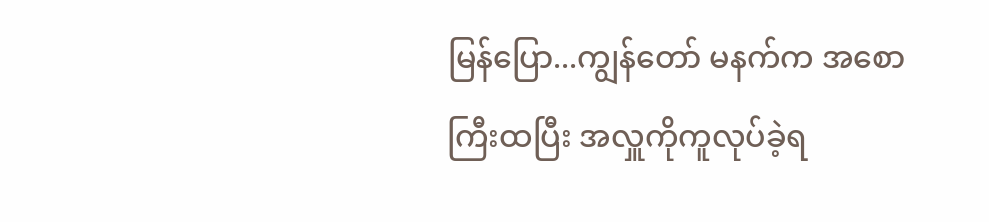မြန်ပြော...ကျွန်တော် မနက်က အစောကြီးထပြီး အလှူကိုကူလုပ်ခဲ့ရ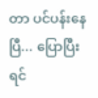တာ ပင်ပန်းနေပြီ... ပြောပြီးရင်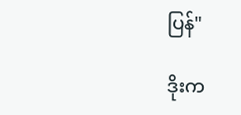ပြန်"

ဒိုးက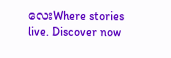လေးWhere stories live. Discover now